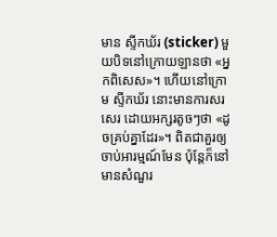មាន ស្ទីកឃ័រ (sticker) មួយបិទនៅក្រោយឡានថា «អ្នកពិសេស»។ ហើយនៅក្រោម ស្ទីកឃ័រ នោះមានការសរសេរ ដោយអក្សរតូចៗថា «ដូចគ្រប់គ្នាដែរ»។ ពិតជាគួរឲ្យចាប់អារម្មណ៍មែន ប៉ុន្តែក៏នៅមានសំណួរ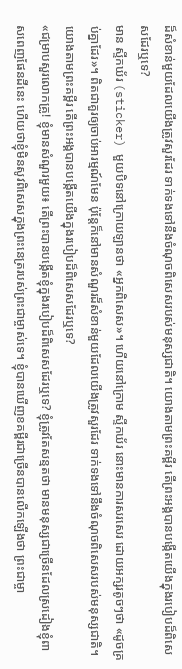ដ៏សំខាន់មួយដែលយើងត្រូវសួរដែរ ទាក់ទងទៅនឹងចំណុចពិសេសរបស់មនុស្សជាតិ។ យោងតាមព្រះគម្ពីរ តើព្រះអង្គបានបង្កើតយើងក្នុងរបៀបដ៏ពិសេសដែរឬទេ?
មាន ស្ទីកឃ័រ (sticker) មួយបិទនៅក្រោយឡានថា «អ្នកពិសេស»។ ហើយនៅក្រោម ស្ទីកឃ័រ នោះមានការសរសេរ ដោយអក្សរតូចៗថា «ដូចគ្រប់គ្នាដែរ»។ ពិតជាគួរឲ្យចាប់អារម្មណ៍មែន ប៉ុន្តែក៏នៅមានសំណួរដ៏សំខាន់មួយដែលយើងត្រូវសួរដែរ ទាក់ទងទៅនឹងចំណុចពិសេសរបស់មនុស្សជាតិ។ យោងតាមព្រះគម្ពីរ តើព្រះអង្គបានបង្កើតយើងក្នុងរបៀបដ៏ពិសេសដែរឬទេ?
«ជម្រាបសួរលោកគ្រូ! ខ្ញុំមានសំណួរមួយ៖ តើព្រះបានបង្កើតខ្ញុំក្នុងរបៀបដ៏ពិសេសដែរឬទេ? ខ្ញុំត្រូវតែសន្មតថា មានមនុស្សជាច្រើនដែលស្រដៀងខ្ញុំពាសពេញផែនដីនេះ ហើយថាខ្ញុំមិនសូវពិសេសក្នុងព្រះនេត្ររបស់ព្រះជាម្ចាស់ទេ។ ខ្ញុំបានឃើញខគម្ពីរជាច្រើនបានលើកឡើងថា ព្រះជាម្ចា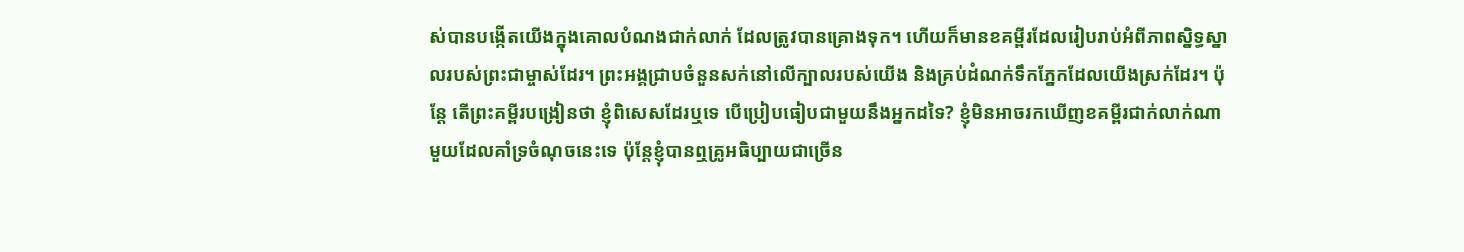ស់បានបង្កើតយើងក្នុងគោលបំណងជាក់លាក់ ដែលត្រូវបានគ្រោងទុក។ ហើយក៏មានខគម្ពីរដែលរៀបរាប់អំពីភាពស្និទ្ធស្នាលរបស់ព្រះជាម្ចាស់ដែរ។ ព្រះអង្គជ្រាបចំនួនសក់នៅលើក្បាលរបស់យើង និងគ្រប់ដំណក់ទឹកភ្នែកដែលយើងស្រក់ដែរ។ ប៉ុន្តែ តើព្រះគម្ពីរបង្រៀនថា ខ្ញុំពិសេសដែរឬទេ បើប្រៀបធៀបជាមួយនឹងអ្នកដទៃ? ខ្ញុំមិនអាចរកឃើញខគម្ពីរជាក់លាក់ណាមួយដែលគាំទ្រចំណុចនេះទេ ប៉ុន្តែខ្ញុំបានឮគ្រូអធិប្បាយជាច្រើន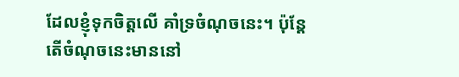ដែលខ្ញុំទុកចិត្តលើ គាំទ្រចំណុចនេះ។ ប៉ុន្តែ តើចំណុចនេះមាននៅ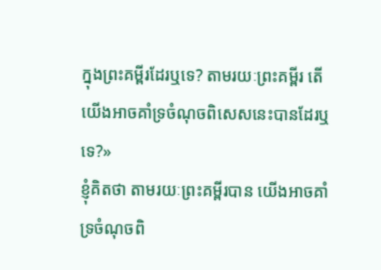ក្នុងព្រះគម្ពីរដែរឬទេ? តាមរយៈព្រះគម្ពីរ តើយើងអាចគាំទ្រចំណុចពិសេសនេះបានដែរឬទេ?»
ខ្ញុំគិតថា តាមរយៈព្រះគម្ពីរបាន យើងអាចគាំទ្រចំណុចពិ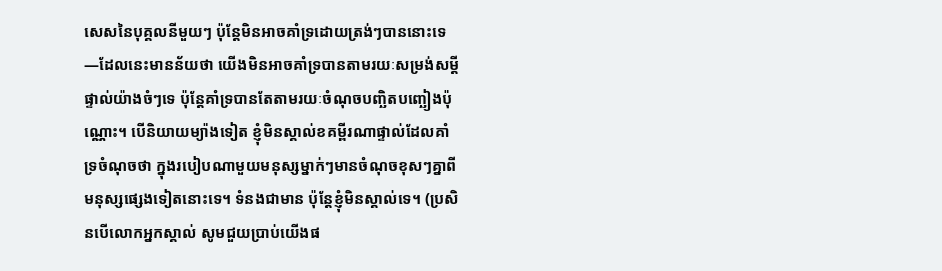សេសនៃបុគ្គលនីមួយៗ ប៉ុន្តែមិនអាចគាំទ្រដោយត្រង់ៗបាននោះទេ—ដែលនេះមានន័យថា យើងមិនអាចគាំទ្របានតាមរយៈសម្រង់សម្ដីផ្ទាល់យ៉ាងចំៗទេ ប៉ុន្តែគាំទ្របានតែតាមរយៈចំណុចបញ្ឆិតបញ្ឆៀងប៉ុណ្ណោះ។ បើនិយាយម្យ៉ាងទៀត ខ្ញុំមិនស្គាល់ខគម្ពីរណាផ្ទាល់ដែលគាំទ្រចំណុចថា ក្នុងរបៀបណាមួយមនុស្សម្នាក់ៗមានចំណុចខុសៗគ្នាពីមនុស្សផ្សេងទៀតនោះទេ។ ទំនងជាមាន ប៉ុន្តែខ្ញុំមិនស្គាល់ទេ។ (ប្រសិនបើលោកអ្នកស្គាល់ សូមជួយប្រាប់យើងផ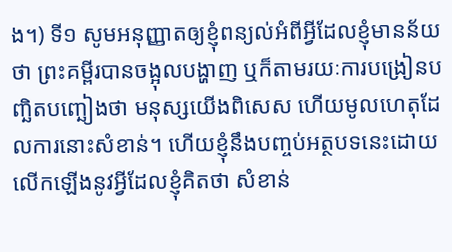ង។) ទី១ សូមអនុញ្ញាតឲ្យខ្ញុំពន្យល់អំពីអ្វីដែលខ្ញុំមានន័យថា ព្រះគម្ពីរបានចង្អុលបង្ហាញ ឬក៏តាមរយៈការបង្រៀនបញ្ឆិតបញ្ឆៀងថា មនុស្សយើងពិសេស ហើយមូលហេតុដែលការនោះសំខាន់។ ហើយខ្ញុំនឹងបញ្ចប់អត្ថបទនេះដោយលើកឡើងនូវអ្វីដែលខ្ញុំគិតថា សំខាន់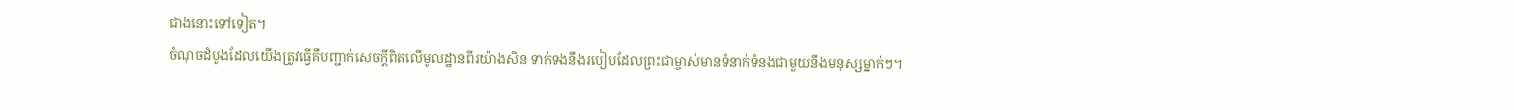ជាងនោះទៅទៀត។
ចំណុចដំបូងដែលយើងត្រូវធ្វើគឺបញ្ជាក់សេចក្ដីពិតលើមូលដ្ឋានពីរយ៉ាងសិន ទាក់ទងនឹងរបៀបដែលព្រះជាម្ចាស់មានទំនាក់ទំនងជាមួយនឹងមនុស្សម្នាក់ៗ។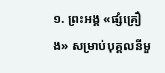១. ព្រះអង្គ «ផ្សំគ្រឿង» សម្រាប់បុគ្គលនីមួ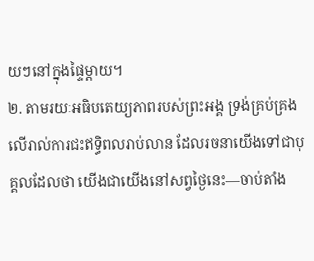យៗនៅក្នុងផ្ទៃម្ដាយ។
២. តាមរយៈអធិបតេយ្យភាពរបស់ព្រះអង្គ ទ្រង់គ្រប់គ្រងលើរាល់ការជះឥទ្ធិពលរាប់លាន ដែលរចនាយើងទៅជាបុគ្គលដែលថា យើងជាយើងនៅសព្វថ្ងៃនេះ—ចាប់តាំង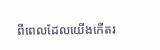ពីពេលដែលយើងកើតរ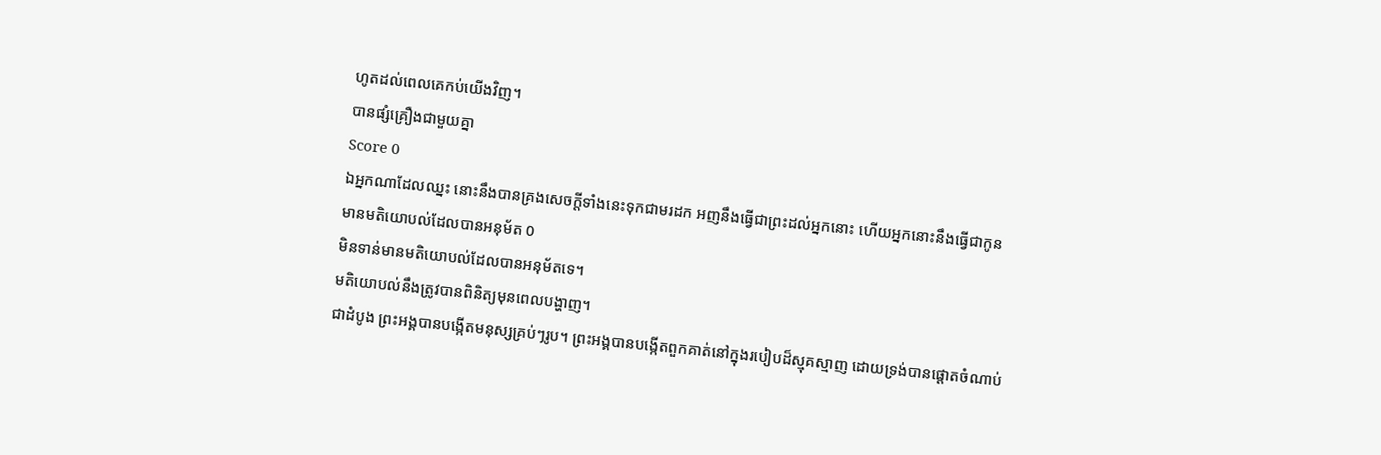ហូតដល់ពេលគេកប់យើងវិញ។
បានផ្សំគ្រឿងជាមួយគ្នា
Score 0
ឯអ្នកណាដែលឈ្នះ នោះនឹងបានគ្រងសេចក្ដីទាំងនេះទុកជាមរដក អញនឹងធ្វើជាព្រះដល់អ្នកនោះ ហើយអ្នកនោះនឹងធ្វើជាកូន
មានមតិយោបល់ដែលបានអនុម័ត 0
មិនទាន់មានមតិយោបល់ដែលបានអនុម័តទេ។
មតិយោបល់នឹងត្រូវបានពិនិត្យមុនពេលបង្ហាញ។
ជាដំបូង ព្រះអង្គបានបង្កើតមនុស្សគ្រប់ៗរូប។ ព្រះអង្គបានបង្កើតពួកគាត់នៅក្នុងរបៀបដ៏ស្មុគស្មាញ ដោយទ្រង់បានផ្ដោតចំណាប់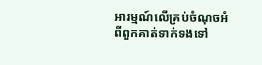អារម្មណ៍លើគ្រប់ចំណុចអំពីពួកគាត់ទាក់ទងទៅ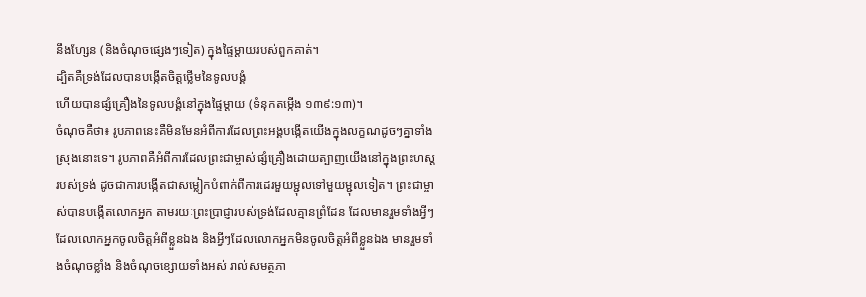នឹងហ្សែន (និងចំណុចផ្សេងៗទៀត) ក្នុងផ្ទៃម្ដាយរបស់ពួកគាត់។
ដ្បិតគឺទ្រង់ដែលបានបង្កើតចិត្តថ្លើមនៃទូលបង្គំ
ហើយបានផ្សំគ្រឿងនៃទូលបង្គំនៅក្នុងផ្ទៃម្តាយ (ទំនុកតម្កើង ១៣៩:១៣)។
ចំណុចគឺថា៖ រូបភាពនេះគឺមិនមែនអំពីការដែលព្រះអង្គបង្កើតយើងក្នុងលក្ខណដូចៗគ្នាទាំងស្រុងនោះទេ។ រូបភាពគឺអំពីការដែលព្រះជាម្ចាស់ផ្សំគ្រឿងដោយត្បាញយើងនៅក្នុងព្រះហស្តរបស់ទ្រង់ ដូចជាការបង្កើតជាសម្លៀកបំពាក់ពីការដេរមួយម្ជុលទៅមួយម្ជុលទៀត។ ព្រះជាម្ចាស់បានបង្កើតលោកអ្នក តាមរយៈព្រះប្រាជ្ញារបស់ទ្រង់ដែលគ្មានព្រំដែន ដែលមានរួមទាំងអ្វីៗដែលលោកអ្នកចូលចិត្តអំពីខ្លួនឯង និងអ្វីៗដែលលោកអ្នកមិនចូលចិត្តអំពីខ្លួនឯង មានរួមទាំងចំណុចខ្លាំង និងចំណុចខ្សោយទាំងអស់ រាល់សមត្ថភា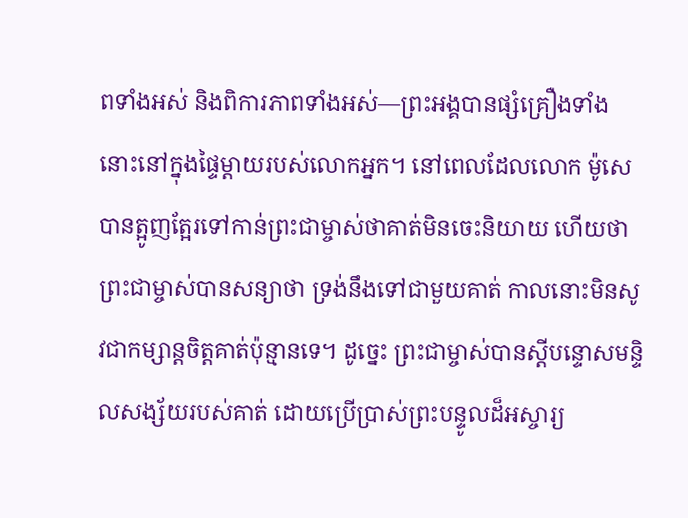ពទាំងអស់ និងពិការភាពទាំងអស់—ព្រះអង្គបានផ្សំគ្រឿងទាំងនោះនៅក្នុងផ្ទៃម្ដាយរបស់លោកអ្នក។ នៅពេលដែលលោក ម៉ូសេ បានត្អូញត្អែរទៅកាន់ព្រះជាម្ចាស់ថាគាត់មិនចេះនិយាយ ហើយថាព្រះជាម្ចាស់បានសន្យាថា ទ្រង់នឹងទៅជាមួយគាត់ កាលនោះមិនសូវជាកម្សាន្តចិត្តគាត់ប៉ុន្មានទេ។ ដូច្នេះ ព្រះជាម្ចាស់បានស្ដីបន្ទោសមន្ទិលសង្ស័យរបស់គាត់ ដោយប្រើប្រាស់ព្រះបន្ទូលដ៏អស្ចារ្យ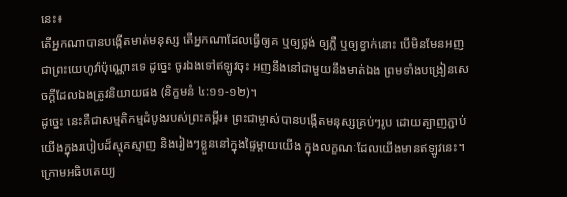នេះ៖
តើអ្នកណាបានបង្កើតមាត់មនុស្ស តើអ្នកណាដែលធ្វើឲ្យគ ឬឲ្យថ្លង់ ឲ្យភ្លឺ ឬឲ្យខ្វាក់នោះ បើមិនមែនអញជាព្រះយេហូវ៉ាប៉ុណ្ណោះទេ ដូច្នេះ ចូរឯងទៅឥឡូវចុះ អញនឹងនៅជាមួយនឹងមាត់ឯង ព្រមទាំងបង្រៀនសេចក្ដីដែលឯងត្រូវនិយាយផង (និក្ខមនំ ៤:១១-១២)។
ដូច្នេះ នេះគឺជាសម្មតិកម្មដំបូងរបស់ព្រះគម្ពីរ៖ ព្រះជាម្ចាស់បានបង្កើតមនុស្សគ្រប់ៗរូប ដោយត្បាញភ្ជាប់យើងក្នុងរបៀបដ៏ស្មុគស្មាញ និងរៀងៗខ្លួននៅក្នុងផ្ទៃម្ដាយយើង ក្នុងលក្ខណៈដែលយើងមានឥឡូវនេះ។
ក្រោមអធិបតេយ្យ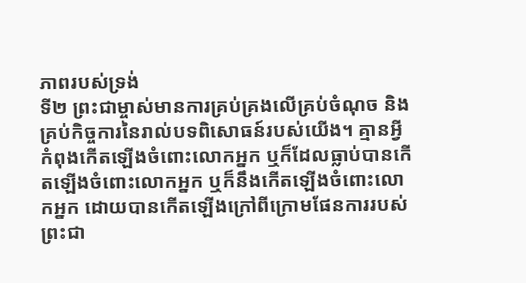ភាពរបស់ទ្រង់
ទី២ ព្រះជាម្ចាស់មានការគ្រប់គ្រងលើគ្រប់ចំណុច និងគ្រប់កិច្ចការនៃរាល់បទពិសោធន៍របស់យើង។ គ្មានអ្វីកំពុងកើតឡើងចំពោះលោកអ្នក ឬក៏ដែលធ្លាប់បានកើតឡើងចំពោះលោកអ្នក ឬក៏នឹងកើតឡើងចំពោះលោកអ្នក ដោយបានកើតឡើងក្រៅពីក្រោមផែនការរបស់ព្រះជា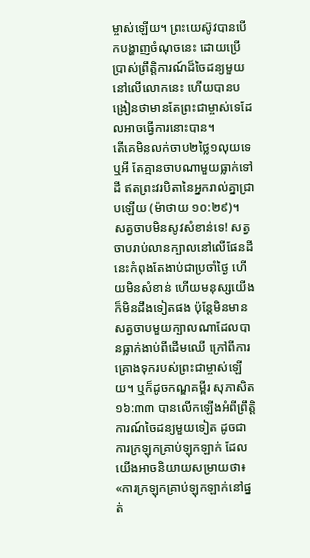ម្ចាស់ឡើយ។ ព្រះយេស៊ូវបានបើកបង្ហាញចំណុចនេះ ដោយប្រើប្រាស់ព្រឹត្តិការណ៍ដ៏ចៃដន្យមួយនៅលើលោកនេះ ហើយបានបង្រៀនថាមានតែព្រះជាម្ចាស់ទេដែលអាចធ្វើការនោះបាន។
តើគេមិនលក់ចាប២ថ្លៃ១លុយទេឬអី តែគ្មានចាបណាមួយធ្លាក់ទៅដី ឥតព្រះវរបិតានៃអ្នករាល់គ្នាជ្រាបឡើយ (ម៉ាថាយ ១០:២៩)។
សត្វចាបមិនសូវសំខាន់ទេ! សត្វចាបរាប់លានក្បាលនៅលើផែនដីនេះកំពុងតែងាប់ជាប្រចាំថ្ងៃ ហើយមិនសំខាន់ ហើយមនុស្សយើងក៏មិនដឹងទៀតផង ប៉ុន្តែមិនមានសត្វចាបមួយក្បាលណាដែលបានធ្លាក់ងាប់ពីដើមឈើ ក្រៅពីការគ្រោងទុករបស់ព្រះជាម្ចាស់ឡើយ។ ឬក៏ដូចកណ្ឌគម្ពីរ សុភាសិត ១៦:៣៣ បានលើកឡើងអំពីព្រឹត្តិការណ៍ចៃដន្យមួយទៀត ដូចជាការក្រឡុកគ្រាប់ឡុកឡាក់ ដែលយើងអាចនិយាយសម្រាយថា៖ «ការក្រឡុកគ្រាប់ឡុកឡាក់នៅផ្នត់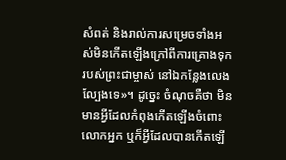សំពត់ និងរាល់ការសម្រេចទាំងអស់មិនកើតឡើងក្រៅពីការគ្រោងទុករបស់ព្រះជាម្ចាស់ នៅឯកន្លែងលេងល្បែងទេ»។ ដូច្នេះ ចំណុចគឺថា មិនមានអ្វីដែលកំពុងកើតឡើងចំពោះលោកអ្នក ឬក៏អ្វីដែលបានកើតឡើ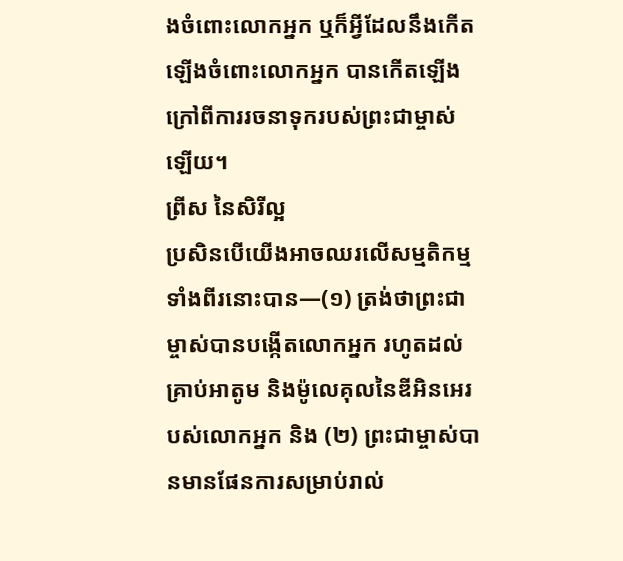ងចំពោះលោកអ្នក ឬក៏អ្វីដែលនឹងកើតឡើងចំពោះលោកអ្នក បានកើតឡើងក្រៅពីការរចនាទុករបស់ព្រះជាម្ចាស់ឡើយ។
ព្រីស នៃសិរីល្អ
ប្រសិនបើយើងអាចឈរលើសម្មតិកម្មទាំងពីរនោះបាន—(១) ត្រង់ថាព្រះជាម្ចាស់បានបង្កើតលោកអ្នក រហូតដល់គ្រាប់អាតូម និងម៉ូលេគុលនៃឌីអិនអេរបស់លោកអ្នក និង (២) ព្រះជាម្ចាស់បានមានផែនការសម្រាប់រាល់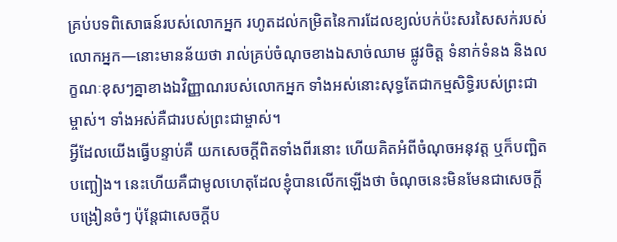គ្រប់បទពិសោធន៍របស់លោកអ្នក រហូតដល់កម្រិតនៃការដែលខ្យល់បក់ប៉ះសរសៃសក់របស់លោកអ្នក—នោះមានន័យថា រាល់គ្រប់ចំណុចខាងឯសាច់ឈាម ផ្លូវចិត្ត ទំនាក់ទំនង និងលក្ខណៈខុសៗគ្នាខាងឯវិញ្ញាណរបស់លោកអ្នក ទាំងអស់នោះសុទ្ធតែជាកម្មសិទ្ធិរបស់ព្រះជាម្ចាស់។ ទាំងអស់គឺជារបស់ព្រះជាម្ចាស់។
អ្វីដែលយើងធ្វើបន្ទាប់គឺ យកសេចក្ដីពិតទាំងពីរនោះ ហើយគិតអំពីចំណុចអនុវត្ត ឬក៏បញ្ឆិតបញ្ឆៀង។ នេះហើយគឺជាមូលហេតុដែលខ្ញុំបានលើកឡើងថា ចំណុចនេះមិនមែនជាសេចក្ដីបង្រៀនចំៗ ប៉ុន្តែជាសេចក្ដីប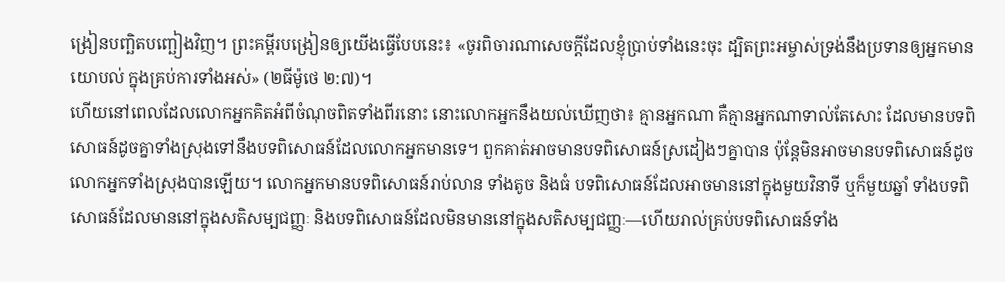ង្រៀនបញ្ឆិតបញ្ឆៀងវិញ។ ព្រះគម្ពីរបង្រៀនឲ្យយើងធ្វើបែបនេះ៖ «ចូរពិចារណាសេចក្ដីដែលខ្ញុំប្រាប់ទាំងនេះចុះ ដ្បិតព្រះអម្ចាស់ទ្រង់នឹងប្រទានឲ្យអ្នកមានយោបល់ ក្នុងគ្រប់ការទាំងអស់» (២ធីម៉ូថេ ២:៧)។
ហើយនៅពេលដែលលោកអ្នកគិតអំពីចំណុចពិតទាំងពីរនោះ នោះលោកអ្នកនឹងយល់ឃើញថា៖ គ្មានអ្នកណា គឺគ្មានអ្នកណាទាល់តែសោះ ដែលមានបទពិសោធន៍ដូចគ្នាទាំងស្រុងទៅនឹងបទពិសោធន៍ដែលលោកអ្នកមានទេ។ ពួកគាត់អាចមានបទពិសោធន៍ស្រដៀងៗគ្នាបាន ប៉ុន្តែមិនអាចមានបទពិសោធន៍ដូចលោកអ្នកទាំងស្រុងបានឡើយ។ លោកអ្នកមានបទពិសោធន៍រាប់លាន ទាំងតូច និងធំ បទពិសោធន៍ដែលអាចមាននៅក្នុងមួយវិនាទី ឬក៏មួយឆ្នាំ ទាំងបទពិសោធន៍ដែលមាននៅក្នុងសតិសម្បជញ្ញៈ និងបទពិសោធន៍ដែលមិនមាននៅក្នុងសតិសម្បជញ្ញៈ—ហើយរាល់គ្រប់បទពិសោធន៍ទាំង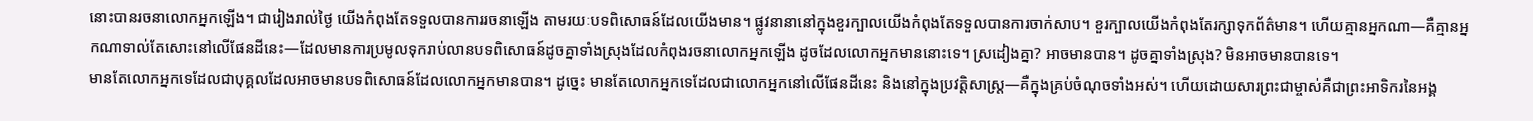នោះបានរចនាលោកអ្នកឡើង។ ជារៀងរាល់ថ្ងៃ យើងកំពុងតែទទួលបានការរចនាឡើង តាមរយៈបទពិសោធន៍ដែលយើងមាន។ ផ្លូវនានានៅក្នុងខួរក្បាលយើងកំពុងតែទទួលបានការចាក់សាប។ ខួរក្បាលយើងកំពុងតែរក្សាទុកព័ត៌មាន។ ហើយគ្មានអ្នកណា—គឺគ្មានអ្នកណាទាល់តែសោះនៅលើផែនដីនេះ—ដែលមានការប្រមូលទុករាប់លានបទពិសោធន៍ដូចគ្នាទាំងស្រុងដែលកំពុងរចនាលោកអ្នកឡើង ដូចដែលលោកអ្នកមាននោះទេ។ ស្រដៀងគ្នា? អាចមានបាន។ ដូចគ្នាទាំងស្រុង? មិនអាចមានបានទេ។
មានតែលោកអ្នកទេដែលជាបុគ្គលដែលអាចមានបទពិសោធន៍ដែលលោកអ្នកមានបាន។ ដូច្នេះ មានតែលោកអ្នកទេដែលជាលោកអ្នកនៅលើផែនដីនេះ និងនៅក្នុងប្រវត្តិសាស្ត្រ—គឺក្នុងគ្រប់ចំណុចទាំងអស់។ ហើយដោយសារព្រះជាម្ចាស់គឺជាព្រះអាទិករនៃអង្គ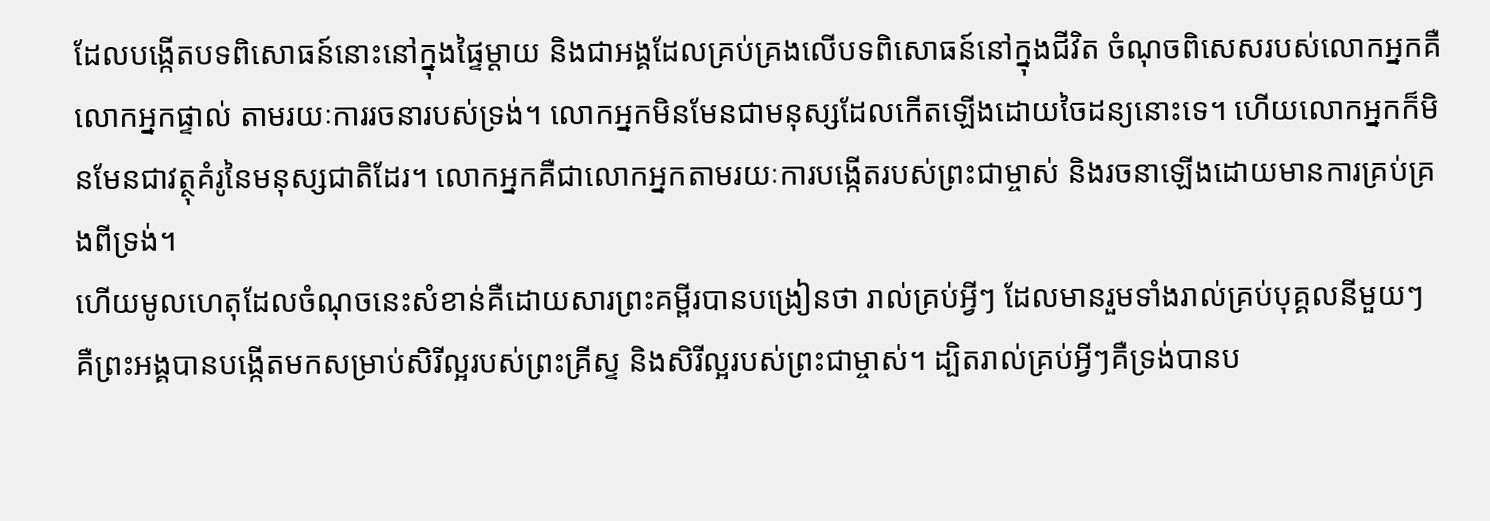ដែលបង្កើតបទពិសោធន៍នោះនៅក្នុងផ្ទៃម្ដាយ និងជាអង្គដែលគ្រប់គ្រងលើបទពិសោធន៍នៅក្នុងជីវិត ចំណុចពិសេសរបស់លោកអ្នកគឺលោកអ្នកផ្ទាល់ តាមរយៈការរចនារបស់ទ្រង់។ លោកអ្នកមិនមែនជាមនុស្សដែលកើតឡើងដោយចៃដន្យនោះទេ។ ហើយលោកអ្នកក៏មិនមែនជាវត្ថុគំរូនៃមនុស្សជាតិដែរ។ លោកអ្នកគឺជាលោកអ្នកតាមរយៈការបង្កើតរបស់ព្រះជាម្ចាស់ និងរចនាឡើងដោយមានការគ្រប់គ្រងពីទ្រង់។
ហើយមូលហេតុដែលចំណុចនេះសំខាន់គឺដោយសារព្រះគម្ពីរបានបង្រៀនថា រាល់គ្រប់អ្វីៗ ដែលមានរួមទាំងរាល់គ្រប់បុគ្គលនីមួយៗ គឺព្រះអង្គបានបង្កើតមកសម្រាប់សិរីល្អរបស់ព្រះគ្រីស្ទ និងសិរីល្អរបស់ព្រះជាម្ចាស់។ ដ្បិតរាល់គ្រប់អ្វីៗគឺទ្រង់បានប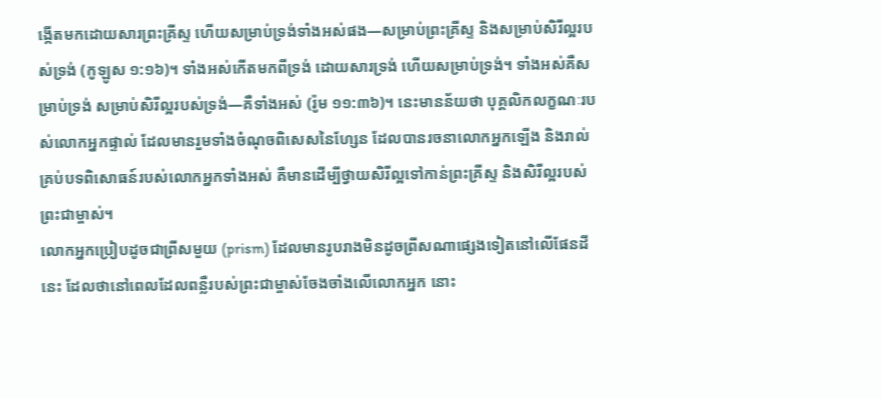ង្កើតមកដោយសារព្រះគ្រីស្ទ ហើយសម្រាប់ទ្រង់ទាំងអស់ផង—សម្រាប់ព្រះគ្រីស្ទ និងសម្រាប់សិរីល្អរបស់ទ្រង់ (កូឡូស ១:១៦)។ ទាំងអស់កើតមកពីទ្រង់ ដោយសារទ្រង់ ហើយសម្រាប់ទ្រង់។ ទាំងអស់គឺសម្រាប់ទ្រង់ សម្រាប់សិរីល្អរបស់ទ្រង់—គឺទាំងអស់ (រ៉ូម ១១:៣៦)។ នេះមានន័យថា បុគ្គលិកលក្ខណៈរបស់លោកអ្នកផ្ទាល់ ដែលមានរួមទាំងចំណុចពិសេសនៃហ្សែន ដែលបានរចនាលោកអ្នកឡើង និងរាល់គ្រប់បទពិសោធន៍របស់លោកអ្នកទាំងអស់ គឺមានដើម្បីថ្វាយសិរីល្អទៅកាន់ព្រះគ្រីស្ទ និងសិរីល្អរបស់ព្រះជាម្ចាស់។
លោកអ្នកប្រៀបដូចជាព្រីសមួយ (prism) ដែលមានរូបរាងមិនដូចព្រីសណាផ្សេងទៀតនៅលើផែនដីនេះ ដែលថានៅពេលដែលពន្លឺរបស់ព្រះជាម្ចាស់ចែងចាំងលើលោកអ្នក នោះ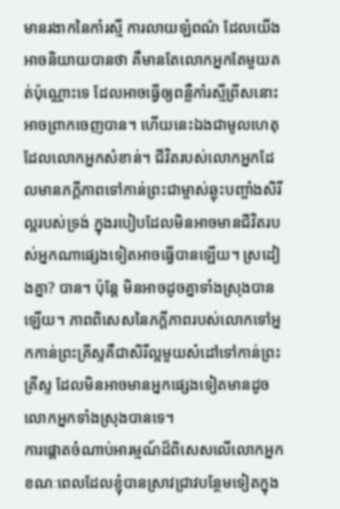មានរងាកនៃកាំរស្មី ការលាយឡំពណ៌ ដែលយើងអាចនិយាយបានថា គឺមានតែលោកអ្នកតែមួយគត់ប៉ុណ្ណោះទេ ដែលអាចធ្វើឲ្យពន្លឺកាំរស្មីព្រីសនោះអាចព្រាកចេញបាន។ ហើយនេះឯងជាមូលហេតុដែលលោកអ្នកសំខាន់។ ជីវិតរបស់លោកអ្នកដែលមានភក្ដីភាពទៅកាន់ព្រះជាម្ចាស់ឆ្លុះបញ្ចាំងសិរីល្អរបស់ទ្រង់ ក្នុងរបៀបដែលមិនអាចមានជីវិតរបស់អ្នកណាផ្សេងទៀតអាចធ្វើបានឡើយ។ ស្រដៀងគ្នា? បាន។ ប៉ុន្តែ មិនអាចដូចគ្នាទាំងស្រុងបានឡើយ។ ភាពពិសេសនៃភក្ដីភាពរបស់លោកទៅអ្នកកាន់ព្រះគ្រីស្ទគឺជាសិរីល្អមួយសំដៅទៅកាន់ព្រះគ្រីស្ទ ដែលមិនអាចមានអ្នកផ្សេងទៀតមានដូចលោកអ្នកទាំងស្រុងបានទេ។
ការផ្ដោតចំណាប់អារម្មណ៍ដ៏ពិសេសលើលោកអ្នក
ខណៈពេលដែលខ្ញុំបានស្រាវជ្រាវបន្ថែមទៀតក្នុង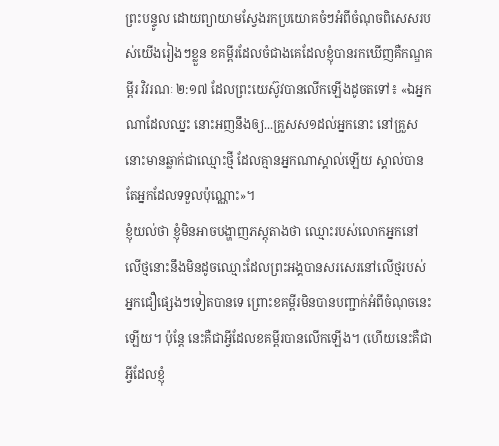ព្រះបន្ទូល ដោយព្យាយាមស្វែងរកប្រយោគចំៗអំពីចំណុចពិសេសរបស់យើងរៀងៗខ្លួន ខគម្ពីរដែលចំជាងគេដែលខ្ញុំបានរកឃើញគឺកណ្ឌគម្ពីរ វិវរណៈ ២:១៧ ដែលព្រះយេស៊ូវបានលើកឡើងដូចតទៅ៖ «ឯអ្នកណាដែលឈ្នះ នោះអញនឹងឲ្យ...គ្រួសស១ដល់អ្នកនោះ នៅគ្រួសនោះមានឆ្លាក់ជាឈ្មោះថ្មី ដែលគ្មានអ្នកណាស្គាល់ឡើយ ស្គាល់បានតែអ្នកដែលទទួលប៉ុណ្ណោះ»។
ខ្ញុំយល់ថា ខ្ញុំមិនអាចបង្ហាញភស្តុតាងថា ឈ្មោះរបស់លោកអ្នកនៅលើថ្មនោះនឹងមិនដូចឈ្មោះដែលព្រះអង្គបានសរសេរនៅលើថ្មរបស់អ្នកជឿផ្សេងៗទៀតបានទេ ព្រោះខគម្ពីរមិនបានបញ្ជាក់អំពីចំណុចនេះឡើយ។ ប៉ុន្តែ នេះគឺជាអ្វីដែលខគម្ពីរបានលើកឡើង។ (ហើយនេះគឺជាអ្វីដែលខ្ញុំ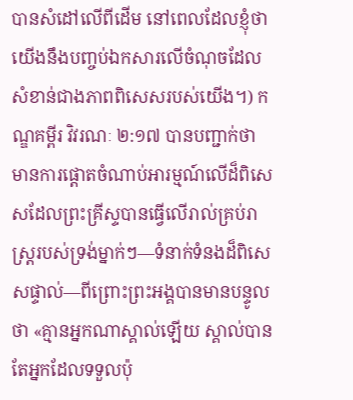បានសំដៅលើពីដើម នៅពេលដែលខ្ញុំថា យើងនឹងបញ្ចប់ឯកសារលើចំណុចដែលសំខាន់ជាងភាពពិសេសរបស់យើង។) កណ្ឌគម្ពីរ វិវរណៈ ២:១៧ បានបញ្ជាក់ថា មានការផ្ដោតចំណាប់អារម្មណ៍លើដ៏ពិសេសដែលព្រះគ្រីស្ទបានធ្វើលើរាល់គ្រប់រាស្ត្ររបស់ទ្រង់ម្នាក់ៗ—ទំនាក់ទំនងដ៏ពិសេសផ្ទាល់—ពីព្រោះព្រះអង្គបានមានបន្ទូលថា «គ្មានអ្នកណាស្គាល់ឡើយ ស្គាល់បានតែអ្នកដែលទទួលប៉ុ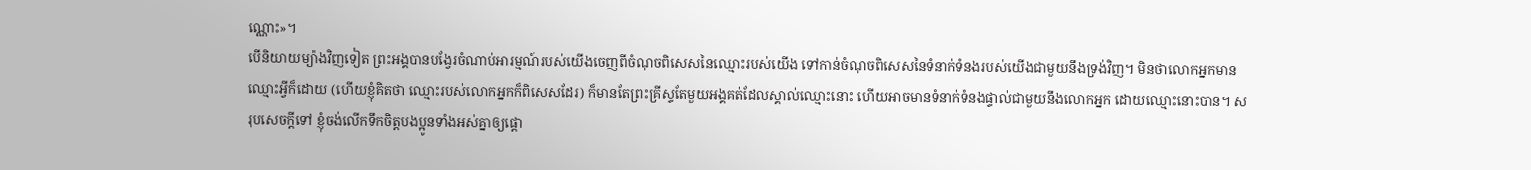ណ្ណោះ»។
បើនិយាយម្យ៉ាងវិញទៀត ព្រះអង្គបានបង្វែរចំណាប់អារម្មណ៍របស់យើងចេញពីចំណុចពិសេសនៃឈ្មោះរបស់យើង ទៅកាន់ចំណុចពិសេសនៃទំនាក់ទំនងរបស់យើងជាមួយនឹងទ្រង់វិញ។ មិនថាលោកអ្នកមានឈ្មោះអ្វីក៏ដោយ (ហើយខ្ញុំគិតថា ឈ្មោះរបស់លោកអ្នកក៏ពិសេសដែរ) ក៏មានតែព្រះគ្រីស្ទតែមួយអង្គគត់ដែលស្គាល់ឈ្មោះនោះ ហើយអាចមានទំនាក់ទំនងផ្ទាល់ជាមួយនឹងលោកអ្នក ដោយឈ្មោះនោះបាន។ សរុបសេចក្ដីទៅ ខ្ញុំចង់លើកទឹកចិត្តបងប្អូនទាំងអស់គ្នាឲ្យផ្ដោ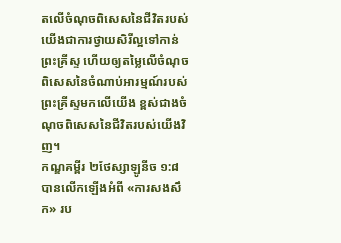តលើចំណុចពិសេសនៃជីវិតរបស់យើងជាការថ្វាយសិរីល្អទៅកាន់ព្រះគ្រីស្ទ ហើយឲ្យតម្លៃលើចំណុចពិសេសនៃចំណាប់អារម្មណ៍របស់ព្រះគ្រីស្ទមកលើយើង ខ្ពស់ជាងចំណុចពិសេសនៃជីវិតរបស់យើងវិញ។
កណ្ឌគម្ពីរ ២ថែស្សាឡូនីច ១:៨ បានលើកឡើងអំពី «ការសងសឹក» រប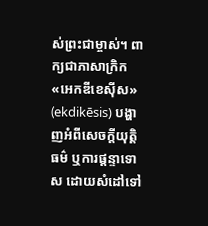ស់ព្រះជាម្ចាស់។ ពាក្យជាភាសាក្រិក «អេកឌីខេស៊ីស» (ekdikēsis) បង្ហាញអំពីសេចក្ដីយុត្តិធម៌ ឬការផ្ដន្ទាទោស ដោយសំដៅទៅ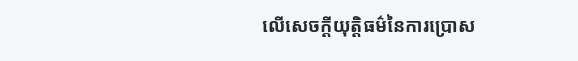លើសេចក្ដីយុត្តិធម៌នៃការប្រោស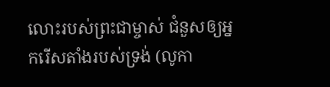លោះរបស់ព្រះជាម្ចាស់ ជំនួសឲ្យអ្នករើសតាំងរបស់ទ្រង់ (លូកា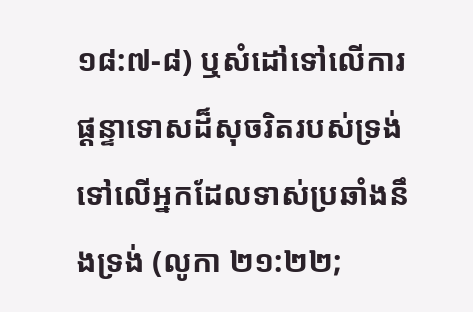១៨:៧-៨) ឬសំដៅទៅលើការផ្ដន្ទាទោសដ៏សុចរិតរបស់ទ្រង់ទៅលើអ្នកដែលទាស់ប្រឆាំងនឹងទ្រង់ (លូកា ២១:២២;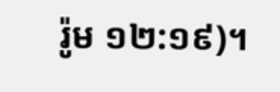រ៉ូម ១២:១៩)។